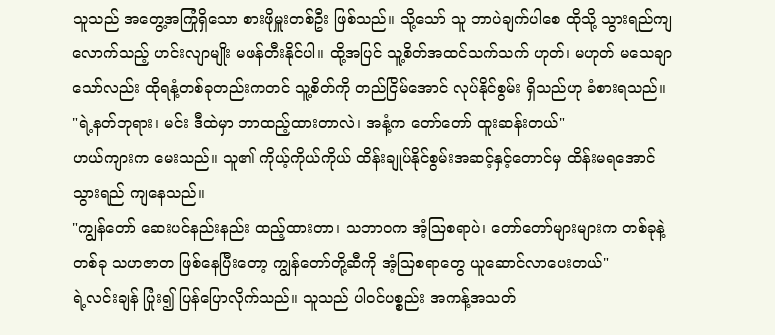သူသည် အတွေ့အကြုံရှိသော စားဖိုမှူးတစ်ဦး ဖြစ်သည်။ သို့သော် သူ ဘာပဲချက်ပါစေ ထိုသို့ သွားရည်ကျ လောက်သည့် ဟင်းလျာမျိုး မဖန်တီးနိုင်ပါ။ ထို့အပြင် သူ့စိတ်အထင်သက်သက် ဟုတ်၊ မဟုတ် မသေချာသော်လည်း ထိုရနံ့တစ်ခုတည်းကတင် သူ့စိတ်ကို တည်ငြိမ်အောင် လုပ်နိုင်စွမ်း ရှိသည်ဟု ခံစားရသည်။
"ရဲ့နတ်ဘုရား၊ မင်း ဒီထဲမှာ ဘာထည့်ထားတာလဲ၊ အနံ့က တော်တော် ထူးဆန်းတယ်"
ဟယ်ကျားက မေးသည်။ သူ၏ ကိုယ့်ကိုယ်ကိုယ် ထိန်းချုပ်နိုင်စွမ်းအဆင့်နှင့်တောင်မှ ထိန်းမရအောင် သွားရည် ကျနေသည်။
"ကျွန်တော် ဆေးပင်နည်းနည်း ထည့်ထားတာ၊ သဘာဝက အံ့ဩစရာပဲ၊ တော်တော်များများက တစ်ခုနဲ့တစ်ခု သဟဇာတ ဖြစ်နေပြီးတော့ ကျွန်တော်တို့ဆီကို အံ့ဩစရာတွေ ယူဆောင်လာပေးတယ်"
ရဲ့လင်းချန် ပြုံး၍ ပြန်ပြောလိုက်သည်။ သူသည် ပါဝင်ပစ္စည်း အကန့်အသတ်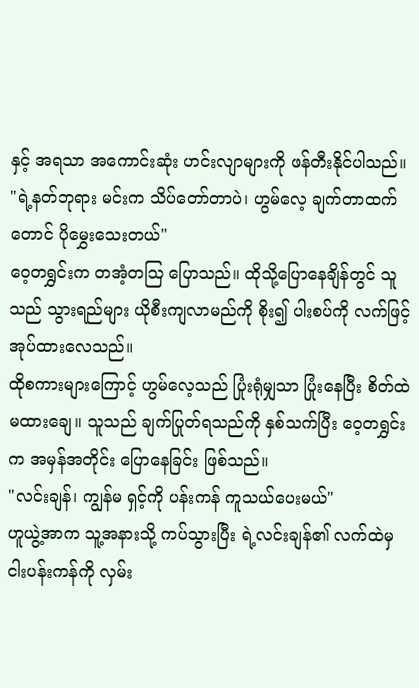နှင့် အရသာ အကောင်းဆုံး ဟင်းလျာများကို ဖန်တီးနိုင်ပါသည်။
"ရဲ့နတ်ဘုရား မင်းက သိပ်တော်တာပဲ၊ ဟွမ်လေ့ ချက်တာထက်တောင် ပိုမွှေးသေးတယ်"
ဝေ့တရွှင်းက တအံ့တဩ ပြောသည်။ ထိုသို့ပြောနေချိန်တွင် သူသည် သွားရည်များ ယိုစီးကျလာမည်ကို စိုး၍ ပါးစပ်ကို လက်ဖြင့် အုပ်ထားလေသည်။
ထိုစကားများကြောင့် ဟွမ်လေ့သည် ပြုံးရုံမျှသာ ပြုံးနေပြီး စိတ်ထဲမထားချေ။ သူသည် ချက်ပြုတ်ရသည်ကို နှစ်သက်ပြီး ဝေ့တရွှင်းက အမှန်အတိုင်း ပြောနေခြင်း ဖြစ်သည်။
"လင်းချန်၊ ကျွန်မ ရှင့်ကို ပန်းကန် ကူသယ်ပေးမယ်"
ဟူယွဲ့အာက သူ့အနားသို့ ကပ်သွားပြီး ရဲ့လင်းချန်၏ လက်ထဲမှ ငါးပန်းကန်ကို လှမ်း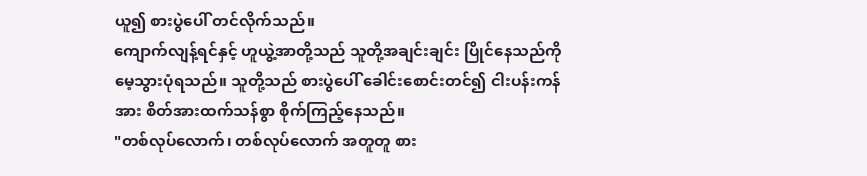ယူ၍ စားပွဲပေါ် တင်လိုက်သည်။
ကျောက်လျန့်ရင်နှင့် ဟူယွဲ့အာတို့သည် သူတို့အချင်းချင်း ပြိုင်နေသည်ကို မေ့သွားပုံရသည်။ သူတို့သည် စားပွဲပေါ် ခေါင်းစောင်းတင်၍ ငါးပန်းကန်အား စိတ်အားထက်သန်စွာ စိုက်ကြည့်နေသည်။
"တစ်လုပ်လောက်၊ တစ်လုပ်လောက် အတူတူ စား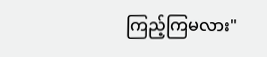ကြည့်ကြမလား"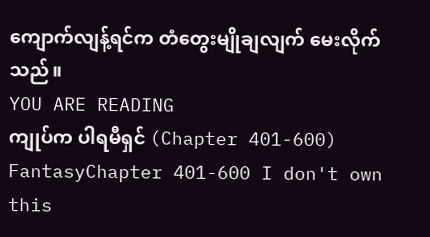ကျောက်လျန့်ရင်က တံတွေးမျိုချလျက် မေးလိုက်သည်။
YOU ARE READING
ကျုပ်က ပါရမီရှင် (Chapter 401-600)
FantasyChapter 401-600 I don't own this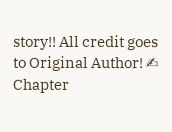story!! All credit goes to Original Author! ✍
Chapter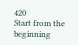420
Start from the beginning